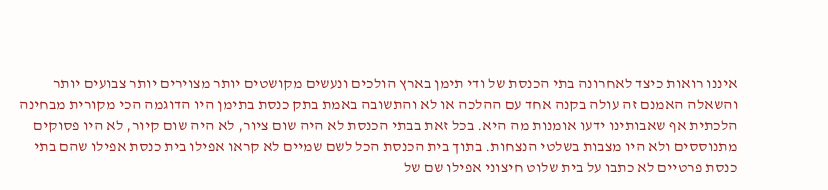איננו רואות כיצד לאחרונה בתי הכנסת של ודי תימן בארץ הולכים ונעשים מקושטים יותר מצוירים יותר צבועים יותר והשאלה האמנם זה עולה בקנה אחד עם ההלכה או לא והתשובה באמת בתק כנסת בתימן היו הדוגמה הכי מקורית מבחינה הלכתית אף שאבותינו ידעו אומנות מה היא. בכל זאת בבתי הכנסת לא היה שום ציור, לא היה שום קיור, לא היו פסוקים מתנוססים ולא היו מצבות בשלטי הנצחות. בתוך בית הכנסת הכל לשם שמיים לא קראו אפילו בית כנסת אפילו שהם בתי כנסת פרטיים לא כתבו על בית שלוט חיצוני אפילו שם של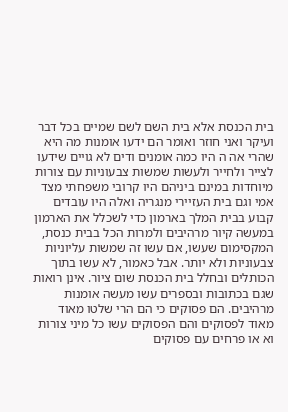בית הכנסת אלא בית השם לשם שמיים בכל דבר ועיקר ואני חוזר ואומר הם ידעו אומנות מה היא שהרי אה ה היו כמה אומנים ודים לא גויים שידעו לצייר ולחייר ולעשות שמשות צבעוניות עם צורות מיוחדות במינם ביניהם היו קרובי משפחתי מצד אמי וגם בית העזיירי מנגריה ואלה היו עובדים קבוע בבית המלך בארמון כדי לשכלל את הארמון במעשה קיור מרהיבים ולמרות הכל בבית כנסת, המקסימום שעשו, אם עשו זה שמשות עליוניות צבעוניות ולא יותר. אבל כאמור, לא עשו בתוך הכותלים ובחלל בית הכנסת שום ציור. אינן רואות שגם בכתובות ובספרים עשו מעשה אומנות מרהיבים. הם פסוקים כי הם הרי שלטו מאוד מאוד לפסוקים והם הפסוקים עשו כל מיני צורות וא או פרחים עם פסוקים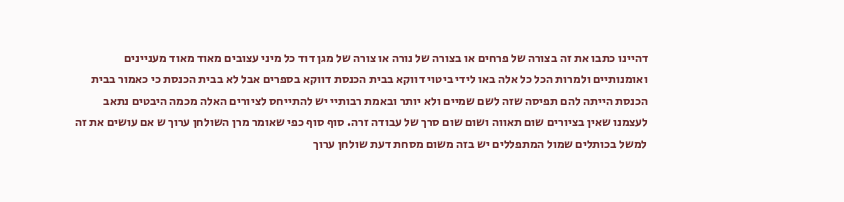דהיינו כתבו את זה בצורה של פרחים או בצורה של נורה או צורה של מגן דוד כל מיני עצובים מאוד מאוד מעניינים ואומנותיים ולמרות הכל כל אלה באו לידי ביטוי דווקא בבית הכנסת דווקא בספרים אבל לא בבית הכנסת כי כאמור בבית הכנסת הייתה להם תפיסה שזה לשם שמיים ולא יותר ובאמת רבותיי יש להתייחס לציורים האלה מכמה היבטים נתאב לעצמנו שאין בציורים שום תאווה ושום שום סרך של עבודה זרה. סוף סוף כפי שאומר מרן השולחן ערוך ש אם עושים את זה למשל בכותלים שמול המתפללים יש בזה משום מסחת דעת שולחן ערוך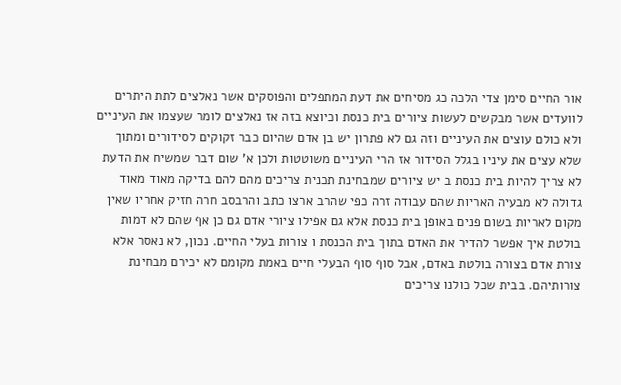אור החיים סימן צדי הלכה כג מסיחים את דעת המתפלים והפוסקים אשר נאלצים לתת היתרים לוועדים אשר מבקשים לעשות ציורים בית כנסת וכיוצא בזה אז נאלצים לומר שעצמו את העיניים ולא כולם עוצים את העיניים וזה גם לא פתרון יש בן אדם שהיום כבר זקוקים לסידורים ומתוך שלא עצים את עיניו בגלל הסידור אז הרי העיניים משוטטות ולכן א' שום דבר שמשיח את הדעת לא צריך להיות בית כנסת ב יש ציורים שמבחינת תכנית צריכים מהם להם בדיקה מאוד מאוד גדולה לא מבעיה האריות שהם עבודה זרה כפי שהרב ארצו כתב והרבסב חרה חזיק אחריו שאין מקום לאריות בשום פנים באופן בית כנסת אלא גם אפילו ציורי אדם גם כן אף שהם לא דמות בולטת איך אפשר להדיר את האדם בתוך בית הכנסת ו צורות בעלי החיים. נכון, לא נאסר אלא צורת אדם בצורה בולטת באדם, אבל סוף סוף הבעלי חיים באמת מקומם לא יכירם מבחינת צורותיהם. בבית שכל כולנו צריכים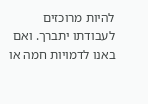להיות מרוכזים לעבודתו יתברך. ואם באנו לדמויות חמה או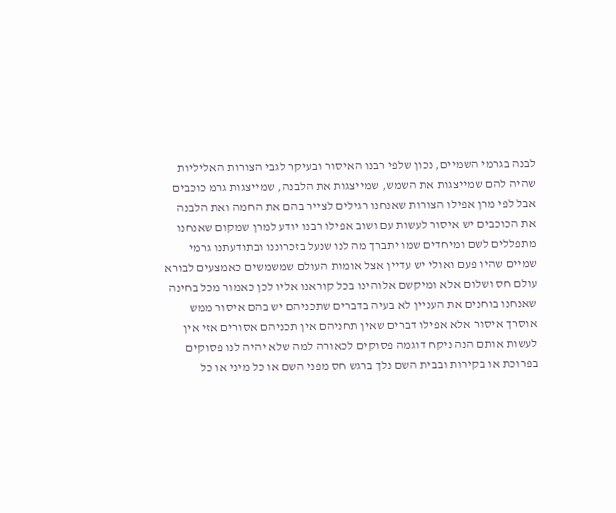לבנה בגרמי השמיים, נכון שלפי רבנו האיסור ובעיקר לגבי הצורות האליליות שהיה להם שמייצגות את השמש, שמייצגות את הלבנה, שמייצגות גרמ כוכבים אבל לפי מרן אפילו הצורות שאנחנו רגילים לצייר בהם את החמה ואת הלבנה את הכוכבים יש איסור לעשות עם ושוב אפילו רבנו יודע למרן שמקום שאנחנו מתפללים לשם ומיחדים שמו יתברך מה לנו שנעל בזכרוננו ובתודעתנו גרמי שמיים שהיו פעם ואולי יש עדיין אצל אומות העולם שמשמשים כאמצעים לבורא עולם חס ושלום אלא ומיקשם אלוהינו בכל קוראנו אליו לכן כאמור מכל בחינה שאנחנו בוחנים את העניין לא בעיה בדברים שתכניהם יש בהם איסור ממש אוסרך איסור אלא אפילו דברים שאין תחניהם אין תכניהם אסורים אזי אין לעשות אותם הנה ניקח דוגמה פסוקים לכאורה למה שלא יהיה לנו פסוקים בפרוכת או בקירות ובבית השם נלך ברגש חס מפני השם או כל מיני או כל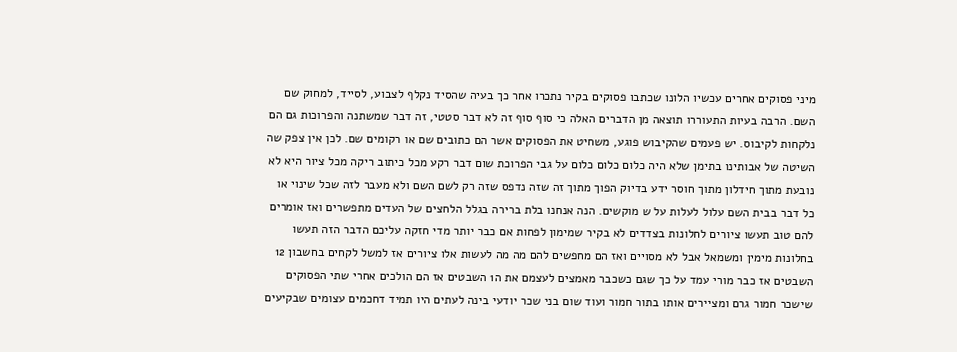מיני פסוקים אחרים עכשיו הלונו שכתבו פסוקים בקיר נתכרו אחר כך בעיה שהסיד נקלף לצבוע, לסייד, למחוק שם השם. הרבה בעיות התעוררו תוצאה מן הדברים האלה כי סוף סוף זה לא דבר סטטי, זה דבר שמשתנה והפרוכות גם הם נלקחות לקיבוס. יש פעמים שהקיבוש פוגע, משחיט את הפסוקים אשר הם כתובים שם או רקומים שם. לכן אין צפק שה השיטה של אבותינו בתימן שלא היה כלום כלום כלום על גבי הפרוכת שום דבר רקע מכל כיתוב ריקה מכל ציור היא לא נובעת מתוך חידלון מתוך חוסר ידע בדיוק הפוך מתוך זה שזה נדפס שזה רק לשם השם ולא מעבר לזה שכל שינוי או כל דבר בבית השם עלול לעלות על ש מוקשים. הנה אנחנו בלת ברירה בגלל הלחצים של העדים מתפשרים ואז אומרים להם טוב תעשו ציורים לחלונות בצדדים לא בקיר שמימון לפחות אם כבר יותר מדי חזקה עליכם הדבר הזה תעשו בחלונות מימין ומשמאל אבל לא מסויים ואז הם מחפשים להם מה מה לעשות אלו ציורים אז למשל לקחים בחשבון 12 השבטים אז כבר מורי עמד על כך שגם כשכבר מאמצים לעצמם את ה1 השבטים אז הם הולכים אחרי שתי הפסוקים שישכר חמור גרם ומציירים אותו בתור חמור ועוד שום בני שכר יודעי בינה לעתים היו תמיד דחכמים עצומים שבקיעים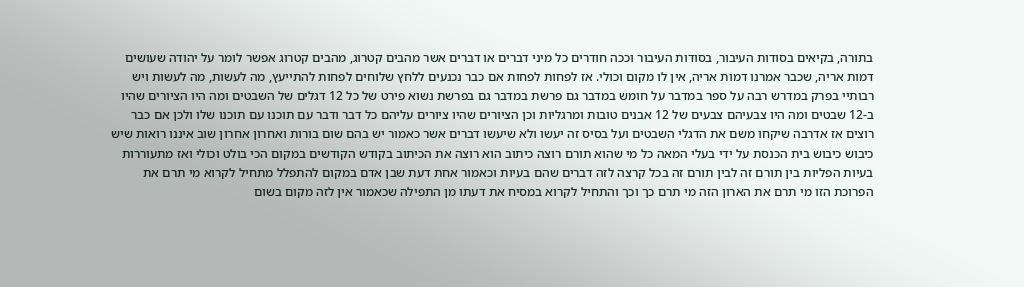בתורה, בקיאים בסודות העיבור, בסודות העיבור וככה חודרים כל מיני דברים או דברים אשר מהבים קטרוג, מהבים קטרוג אפשר לומר על יהודה שעושים דמות אריה, שכבר אמרנו דמות אריה, אין לו מקום וכולי. אז לפחות לפחות אם כבר נכנעים ללחץ שלוחים לפחות להתייעץ, מה לעשות, מה לעשות ויש רבותיי בפרק במדרש רבה על ספר במדבר על חומש במדבר גם פרשת במדבר גם בפרשת נשוא פירט של כל 12 דגלים של השבטים ומה היו הציורים שהיו ב-12 שבטים ומה היו צבעיהם צבעים של 12 אבנים טובות ומרגליות וכן הציורים שהיו ציורים עליהם כל דבר ודבר עם תוכנו עם תוכנו שלו ולכן אם כבר רוצים אז אדרבה שיקחו משם את הדגלי השבטים ועל בסיס זה יעשו ולא שיעשו דברים אשר כאמור יש בהם שום בורות ואחרון אחרון שוב איננו רואות שיש כיבוש כיבוש בית הכנסת על ידי בעלי המאה כל מי שהוא תורם רוצה כיתוב הוא רוצה את הכיתוב בקודש הקודשים במקום הכי בולט וכולי ואז מתעוררות בעיות הפליות בין תורם זה לבין תורם זה בכל קרצה לזה דברים שהם בעיות וכאמור אחת דעת שבן אדם במקום להתפלל מתחיל לקרוא מי תרם את הפרוכת הזו מי תרם את הארון הזה מי תרם כך וכך והתחיל לקרוא במסיח את דעתו מן התפילה שכאמור אין לזה מקום בשום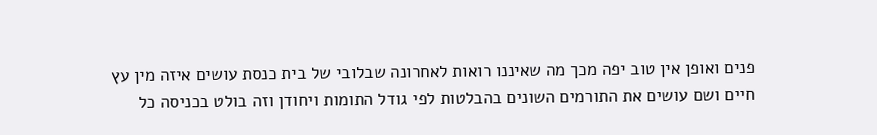פנים ואופן אין טוב יפה מכך מה שאיננו רואות לאחרונה שבלובי של בית כנסת עושים איזה מין עץ חיים ושם עושים את התורמים השונים בהבלטות לפי גודל התומות ויחודן וזה בולט בכניסה כל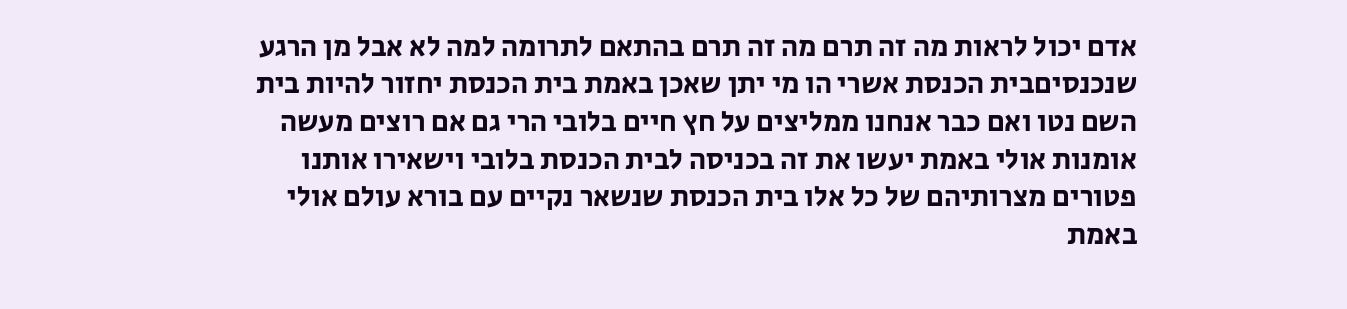אדם יכול לראות מה זה תרם מה זה תרם בהתאם לתרומה למה לא אבל מן הרגע שנכנסיםבית הכנסת אשרי הו מי יתן שאכן באמת בית הכנסת יחזור להיות בית השם נטו ואם כבר אנחנו ממליצים על חץ חיים בלובי הרי גם אם רוצים מעשה אומנות אולי באמת יעשו את זה בכניסה לבית הכנסת בלובי וישאירו אותנו פטורים מצרותיהם של כל אלו בית הכנסת שנשאר נקיים עם בורא עולם אולי באמת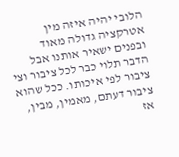הלובי יהיה איזה מין אטרקציה גדולה מאוד ובפנים ישאיר אותנו אבל הדבר תלוי כבר לכל ציבור וצי ציבור לפי איכותו. ככל שהוא ציבור דעתם, מאמין, מבין, אז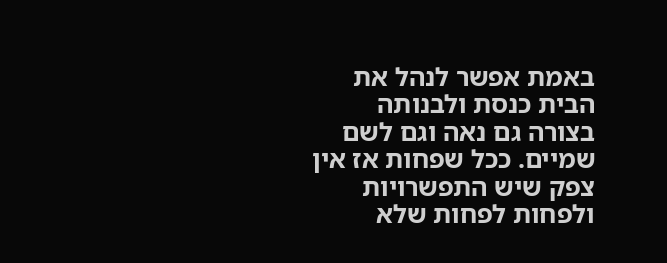באמת אפשר לנהל את הבית כנסת ולבנותה בצורה גם נאה וגם לשם שמיים. ככל שפחות אז אין צפק שיש התפשרויות ולפחות לפחות שלא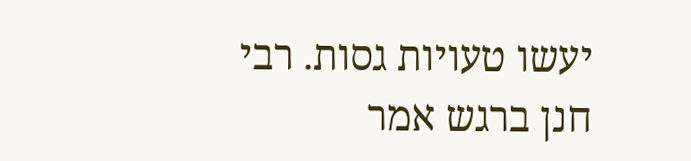יעשו טעויות גסות. רבי חנן ברגש אמר